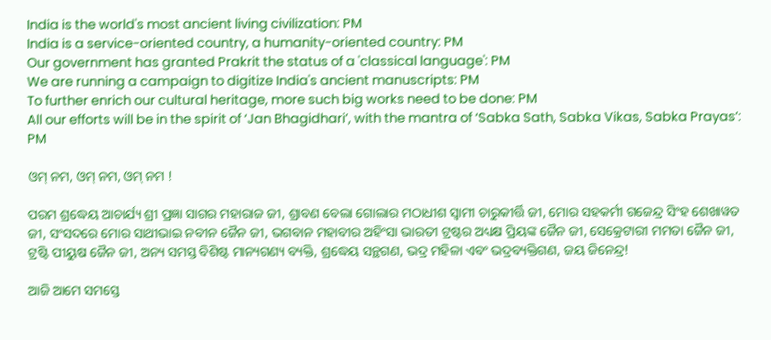India is the world's most ancient living civilization: PM
India is a service-oriented country, a humanity-oriented country: PM
Our government has granted Prakrit the status of a 'classical language': PM
We are running a campaign to digitize India's ancient manuscripts: PM
To further enrich our cultural heritage, more such big works need to be done: PM
All our efforts will be in the spirit of ‘Jan Bhagidhari’, with the mantra of ‘Sabka Sath, Sabka Vikas, Sabka Prayas’: PM

ଓମ୍ ନମ, ଓମ୍ ନମ, ଓମ୍ ନମ !

ପରମ ଶ୍ରଦ୍ଧେୟ ଆଚାର୍ଯ୍ୟ ଶ୍ରୀ ପ୍ରଜ୍ଞା ସାଗର ମହାରାଜ ଜୀ, ଶ୍ରାବଣ ବେଲା ଗୋଲାର ମଠାଧୀଶ ସ୍ୱାମୀ ଚାରୁକୀର୍ତ୍ତି ଜୀ, ମୋର ସହକର୍ମୀ ଗଜେନ୍ଦ୍ର ସିଂହ ଶେଖାୱତ ଜୀ, ସଂସଦରେ ମୋର ସାଥୀଭାଇ ନବୀନ ଜୈନ ଜୀ, ଭଗବାନ ମହାବୀର ଅହିଂସା ଭାରତୀ ଟ୍ରଷ୍ଟର ଅଧ୍ୟକ୍ଷ ପ୍ରିୟଙ୍କ ଜୈନ ଜୀ, ସେକ୍ରେଟାରୀ ମମତା ଜୈନ ଜୀ, ଟ୍ରଷ୍ଟି ପୀୟୁଷ ଜୈନ ଜୀ, ଅନ୍ୟ ସମସ୍ତ ବିଶିଷ୍ଟ ମାନ୍ୟଗଣ୍ୟ ବ୍ୟକ୍ତି, ଶ୍ରଦ୍ଧେୟ ସନ୍ଥଗଣ, ଭଦ୍ର ମହିଳା ଏବଂ ଭଦ୍ରବ୍ୟକ୍ତିଗଣ, ଜୟ ଜିନେନ୍ଦ୍ର!

ଆଜି ଆମେ ସମସ୍ତେ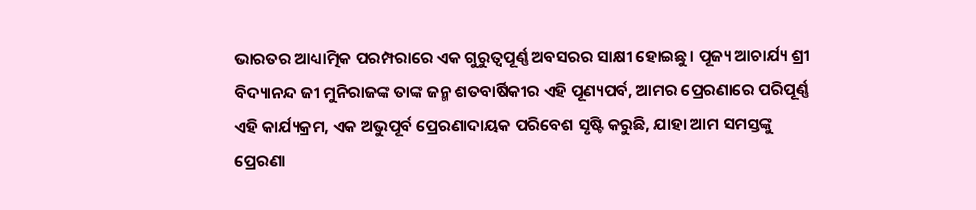ଭାରତର ଆଧ୍ୟାତ୍ମିକ ପରମ୍ପରାରେ ଏକ ଗୁରୁତ୍ୱପୂର୍ଣ୍ଣ ଅବସରର ସାକ୍ଷୀ ହୋଇଛୁ। ପୂଜ୍ୟ ଆଚାର୍ଯ୍ୟ ଶ୍ରୀ ବିଦ୍ୟାନନ୍ଦ ଜୀ ମୁନିରାଜଙ୍କ ତାଙ୍କ ଜନ୍ମ ଶତବାର୍ଷିକୀର ଏହି ପୂଣ୍ୟପର୍ବ, ଆମର ପ୍ରେରଣାରେ ପରିପୂର୍ଣ୍ଣ ଏହି କାର୍ଯ୍ୟକ୍ରମ, ଏକ ଅଭୁପୂର୍ବ ପ୍ରେରଣାଦାୟକ ପରିବେଶ ସୃଷ୍ଟି କରୁଛି, ଯାହା ଆମ ସମସ୍ତଙ୍କୁ ପ୍ରେରଣା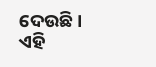ଦେଉଛି । ଏହି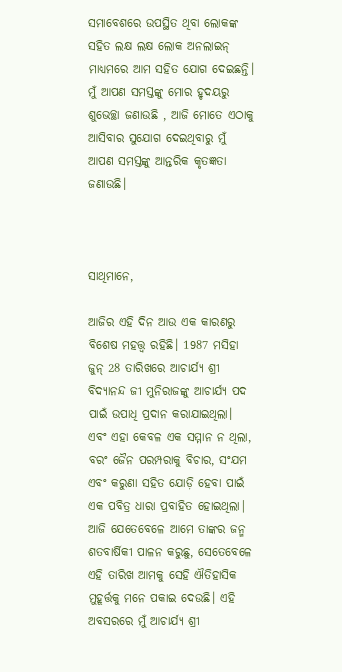ସମାବେଶରେ ଉପସ୍ଥିତ ଥିବା ଲୋକଙ୍କ ସହିତ ଲକ୍ଷ ଲକ୍ଷ ଲୋକ ଅନଲାଇନ୍ ମାଧ୍ୟମରେ ଆମ ସହିତ ଯୋଗ ଦେଇଛନ୍ତି। ମୁଁ ଆପଣ ସମସ୍ତଙ୍କୁ ମୋର ହୃଦୟରୁ ଶୁଭେଚ୍ଛା ଜଣାଉଛି , ଆଜି ମୋତେ ଏଠାକୁ ଆସିବାର ସୁଯୋଗ ଦେଇଥିବାରୁ ମୁଁ ଆପଣ ସମସ୍ତଙ୍କୁ ଆନ୍ତରିକ କୃତଜ୍ଞତା ଜଣାଉଛି।



ସାଥିମାନେ,

ଆଜିର ଏହି ଦିନ ଆଉ ଏକ କାରଣରୁ ବିଶେଷ ମହତ୍ତ୍ୱ ରହିଛି। 1987 ମସିହା ଜୁନ୍ 28 ତାରିଖରେ ଆଚାର୍ଯ୍ୟ ଶ୍ରୀ ବିଦ୍ୟାନନ୍ଦ ଜୀ ମୁନିରାଜଙ୍କୁ ଆଚାର୍ଯ୍ୟ ପଦ ପାଇଁ ଉପାଧି ପ୍ରଦାନ କରାଯାଇଥିଲା। ଏବଂ ଏହା କେବଳ ଏକ ସମ୍ମାନ ନ ଥିଲା, ବରଂ ଜୈନ ପରମ୍ପରାକୁ ବିଚାର, ସଂଯମ ଏବଂ କରୁଣା ସହିତ ଯୋଡ଼ି ହେବା ପାଇଁ ଏକ ପବିତ୍ର ଧାରା ପ୍ରବାହିତ ହୋଇଥିଲା| ଆଜି ଯେତେବେଳେ ଆମେ ତାଙ୍କର ଜନ୍ମ ଶତବାର୍ଷିକୀ ପାଳନ କରୁଛୁ, ସେତେବେଳେ ଏହି ତାରିଖ ଆମକୁ ସେହି ଐତିହାସିକ ମୁହୂର୍ତ୍ତକୁ ମନେ ପକାଇ ଦେଉଛି। ଏହି ଅବସରରେ ମୁଁ ଆଚାର୍ଯ୍ୟ ଶ୍ରୀ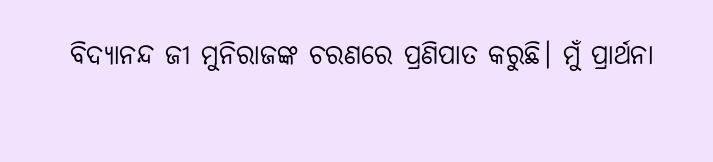ବିଦ୍ୟାନନ୍ଦ ଜୀ ମୁନିରାଜଙ୍କ ଚରଣରେ ପ୍ରଣିପାତ କରୁଛି। ମୁଁ ପ୍ରାର୍ଥନା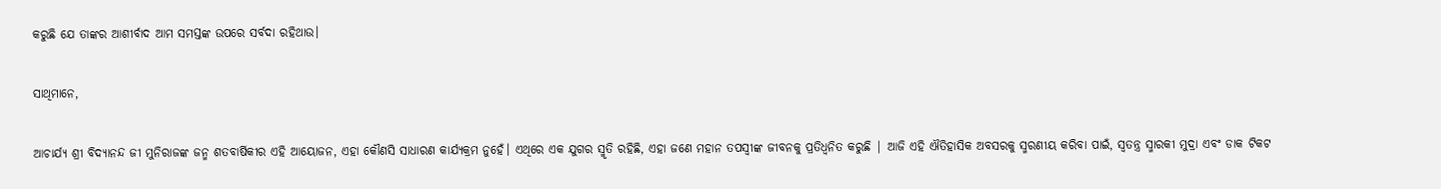କରୁଛି ଯେ ତାଙ୍କର ଆଶୀର୍ବାଦ ଆମ ସମସ୍ତଙ୍କ ଉପରେ ସର୍ବଦା ରହିଥାଉ।

ସାଥିମାନେ,

ଆଚାର୍ଯ୍ୟ ଶ୍ରୀ ବିଦ୍ୟାନନ୍ଦ ଜୀ ମୁନିରାଜଙ୍କ ଜନ୍ମ ଶତବାର୍ଷିକୀର ଏହି ଆୟୋଜନ, ଏହା କୌଣସି ସାଧାରଣ କାର୍ଯ୍ୟକ୍ରମ ନୁହେଁ। ଏଥିରେ ଏକ ଯୁଗର ସ୍ମୃତି ରହିଛି, ଏହା ଜଣେ ମହାନ ତପସ୍ବୀଙ୍କ ଜୀବନକୁ ପ୍ରତିଧ୍ୱନିତ କରୁଛି | ଆଜି ଏହି ଐତିହାସିକ ଅବସରକୁ ସ୍ମରଣୀୟ କରିବା ପାଇଁ, ସ୍ୱତନ୍ତ୍ର ସ୍ମାରକୀ ମୁଦ୍ରା ଏବଂ ଡାକ ଟିକଟ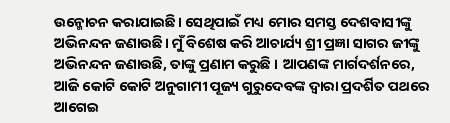ଉନ୍ମୋଚନ କରାଯାଇଛି। ସେଥିପାଇଁ ମଧ୍ୟ ମୋର ସମସ୍ତ ଦେଶବାସୀଙ୍କୁ ଅଭିନନ୍ଦନ ଜଣାଉଛି। ମୁଁ ବିଶେଷ କରି ଆଚାର୍ଯ୍ୟ ଶ୍ରୀ ପ୍ରଜ୍ଞା ସାଗର ଜୀଙ୍କୁ ଅଭିନନ୍ଦନ ଜଣାଉଛି, ତାଙ୍କୁ ପ୍ରଣାମ କରୁଛି । ଆପଣଙ୍କ ମାର୍ଗଦର୍ଶନରେ, ଆଜି କୋଟି କୋଟି ଅନୁଗାମୀ ପୂଜ୍ୟ ଗୁରୁଦେବଙ୍କ ଦ୍ୱାରା ପ୍ରଦର୍ଶିତ ପଥରେ ଆଗେଇ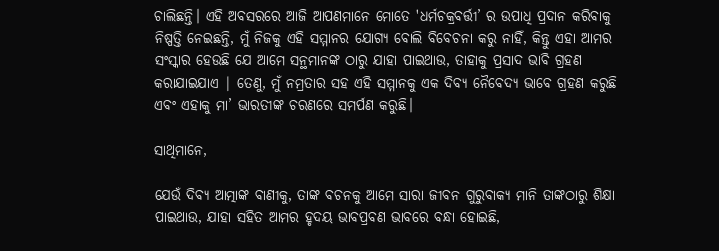ଚାଲିଛନ୍ତି। ଏହି ଅବସରରେ ଆଜି ଆପଣମାନେ ମୋତେ 'ଧର୍ମଚକ୍ରବର୍ତ୍ତୀ’ ର ଉପାଧି ପ୍ରଦାନ କରିବାକୁ ନିଷ୍ପତ୍ତି ନେଇଛନ୍ତି, ମୁଁ ନିଜକୁ ଏହି ସମ୍ମାନର ଯୋଗ୍ୟ ବୋଲି ବିବେଚନା କରୁ ନାହିଁ, କିନ୍ତୁ ଏହା ଆମର ସଂସ୍କାର ହେଉଛି ଯେ ଆମେ ସନ୍ଥମାନଙ୍କ ଠାରୁ ଯାହା ପାଇଥାଉ, ତାହାକୁ ପ୍ରସାଦ ଭାବି ଗ୍ରହଣ କରାଯାଇଯାଏ | ତେଣୁ, ମୁଁ ନମ୍ରତାର ସହ ଏହି ସମ୍ମାନକୁ ଏକ ଦିବ୍ୟ ନୈବେଦ୍ୟ ଭାବେ ଗ୍ରହଣ କରୁଛି ଏବଂ ଏହାକୁ ମା’ ଭାରତୀଙ୍କ ଚରଣରେ ସମର୍ପଣ କରୁଛି।

ସାଥିମାନେ,

ଯେଉଁ ଦିବ୍ୟ ଆତ୍ମାଙ୍କ ବାଣୀକୁ, ତାଙ୍କ ବଚନକୁ ଆମେ ସାରା ଜୀବନ ଗୁରୁବାକ୍ୟ ମାନି ତାଙ୍କଠାରୁ ଶିକ୍ଷା ପାଇଥାଉ, ଯାହା ସହିତ ଆମର ହୃଦୟ ଭାବପ୍ରବଣ ଭାବରେ ବନ୍ଧା ହୋଇଛି,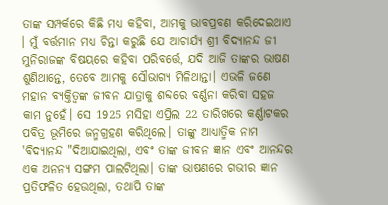ତାଙ୍କ ସମ୍ପର୍କରେ କିଛି ମଧ୍ୟ କହିବା, ଆମକୁ ଭାବପ୍ରବଣ କରିଦେଇଥାଏ । ମୁଁ ବର୍ତ୍ତମାନ ମଧ୍ୟ ଚିନ୍ତା କରୁଛି ଯେ ଆଚାର୍ଯ୍ୟ ଶ୍ରୀ ବିଦ୍ୟାନନ୍ଦ ଜୀ ମୁନିରାଜଙ୍କ ବିଷୟରେ କହିବା ପରିବର୍ତ୍ତେ, ଯଦି ଆଜି ତାଙ୍କର ଭାଷଣ ଶୁଣିଥାନ୍ତେ, ତେବେ ଆମକୁ ସୌଭାଗ୍ୟ ମିଳିଥାନ୍ତା। ଏଭଳି ଜଣେ ମହାନ ବ୍ୟକ୍ତିତ୍ୱଙ୍କ ଜୀବନ ଯାତ୍ରାକୁ ଶବ୍ଦରେ ବର୍ଣ୍ଣନା କରିବା ସହଜ କାମ ନୁହେଁ। ସେ 1925 ମସିହା ଏପ୍ରିଲ 22 ତାରିଖରେ କର୍ଣ୍ଣାଟକର ପବିତ୍ର ଭୂମିରେ ଜନ୍ମଗ୍ରହଣ କରିଥିଲେ। ତାଙ୍କୁ ଆଧ୍ୟାତ୍ମିକ ନାମ 'ବିଦ୍ୟାନନ୍ଦ "ଦିଆଯାଇଥିଲା, ଏବଂ ତାଙ୍କ ଜୀବନ ଜ୍ଞାନ ଏବଂ ଆନନ୍ଦର ଏକ ଅନନ୍ୟ ସଙ୍ଗମ ପାଲଟିଥିଲା। ତାଙ୍କ ଭାଷଣରେ ଗଭୀର ଜ୍ଞାନ ପ୍ରତିଫଳିତ ହେଉଥିଲା, ତଥାପି ତାଙ୍କ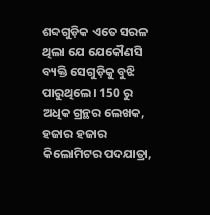ଶବ୍ଦଗୁଡ଼ିକ ଏତେ ସରଳ ଥିଲା ଯେ ଯେକୌଣସି ବ୍ୟକ୍ତି ସେଗୁଡ଼ିକୁ ବୁଝି ପାରୁଥିଲେ। 150 ରୁ ଅଧିକ ଗ୍ରନ୍ଥର ଲେଖକ, ହଜାର ହଜାର କିଲୋମିଟର ପଦଯାତ୍ରା,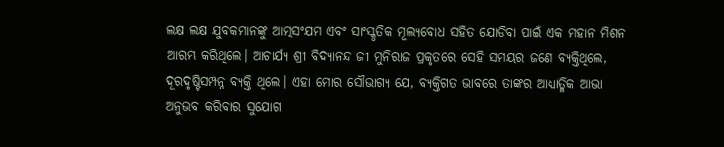ଲକ୍ଷ ଲକ୍ଷ ଯୁବକମାନଙ୍କୁ ଆତ୍ମସଂଯମ ଏବଂ ସାଂସ୍କୃତିକ ମୂଲ୍ୟବୋଧ ସହିତ ଯୋଡିବା ପାଇଁ ଏକ ମହାନ ମିଶନ ଆରମ୍ଭ କରିଥିଲେ। ଆଚାର୍ଯ୍ୟ ଶ୍ରୀ ବିଦ୍ୟାନନ୍ଦ ଜୀ ମୁନିରାଜ ପ୍ରକୃତରେ ସେହି ସମୟର ଜଣେ ବ୍ୟକ୍ତିଥିଲେ, ଦୂରଦୃଷ୍ଟିସମ୍ପନ୍ନ ବ୍ୟକ୍ତି ଥିଲେ। ଏହା ମୋର ସୌଭାଗ୍ୟ ଯେ, ବ୍ୟକ୍ତିଗତ ଭାବରେ ତାଙ୍କର ଆଧ୍ୟାତ୍ମିକ ଆଭା ଅନୁଭବ କରିବାର ସୁଯୋଗ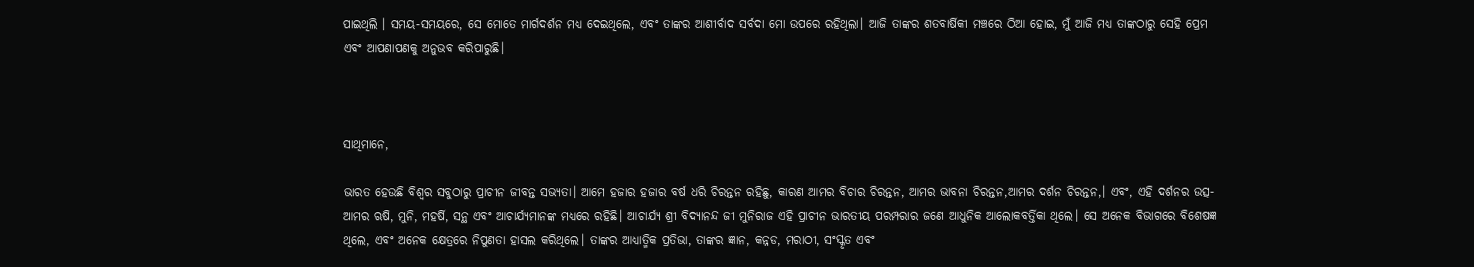ପାଇଥିଲି । ସମୟ-ସମୟରେ, ସେ ମୋତେ ମାର୍ଗଦର୍ଶନ ମଧ୍ୟ ଦେଇଥିଲେ, ଏବଂ ତାଙ୍କର ଆଶୀର୍ବାଦ ସର୍ବଦା ମୋ ଉପରେ ରହିଥିଲା। ଆଜି ତାଙ୍କର ଶତବାର୍ଷିକୀ ମଞ୍ଚରେ ଠିଆ ହୋଇ, ମୁଁ ଆଜି ମଧ୍ୟ ତାଙ୍କଠାରୁ ସେହି ପ୍ରେମ ଏବଂ ଆପଣାପଣକୁ ଅନୁଭବ କରିପାରୁଛି।



ସାଥିମାନେ,

ଭାରତ ହେଉଛି ବିଶ୍ୱର ସବୁଠାରୁ ପ୍ରାଚୀନ ଜୀବନ୍ତ ସଭ୍ୟତା। ଆମେ ହଜାର ହଜାର ବର୍ଷ ଧରି ଚିରନ୍ତନ ରହିଛୁ, କାରଣ ଆମର ବିଚାର ଚିରନ୍ତନ, ଆମର ଭାବନା ଚିରନ୍ତନ,ଆମର ଦର୍ଶନ ଚିରନ୍ତନ,। ଏବଂ, ଏହି ଦର୍ଶନର ଉତ୍ସ-ଆମର ଋଷି, ମୁନି, ମହର୍ଷି, ସନ୍ଥ ଏବଂ ଆଚାର୍ଯ୍ୟମାନଙ୍କ ମଧ୍ୟରେ ରହିଛି। ଆଚାର୍ଯ୍ୟ ଶ୍ରୀ ବିଦ୍ୟାନନ୍ଦ ଜୀ ମୁନିରାଜ ଏହି ପ୍ରାଚୀନ ଭାରତୀୟ ପରମ୍ପରାର ଜଣେ ଆଧୁନିକ ଆଲୋକବର୍ତ୍ତିକା ଥିଲେ। ସେ ଅନେକ ବିଭାଗରେ ବିଶେଷଜ୍ଞ ଥିଲେ, ଏବଂ ଅନେକ କ୍ଷେତ୍ରରେ ନିପୁଣତା ହାସଲ କରିଥିଲେ। ତାଙ୍କର ଆଧ୍ୟାତ୍ମିକ ପ୍ରତିଭା, ତାଙ୍କର ଜ୍ଞାନ, କନ୍ନଡ, ମରାଠୀ, ସଂସ୍କୃତ ଏବଂ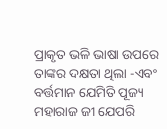ପ୍ରାକୃତ ଭଳି ଭାଷା ଉପରେ ତାଙ୍କର ଦକ୍ଷତା ଥିଲା -ଏବଂ ବର୍ତ୍ତମାନ ଯେମିତି ପୂଜ୍ୟ ମହାରାଜ ଜୀ ଯେପରି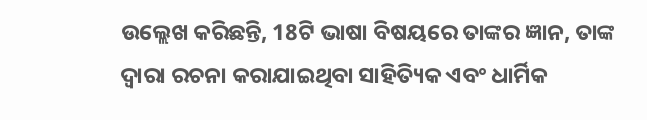ଉଲ୍ଲେଖ କରିଛନ୍ତି, 18ଟି ଭାଷା ବିଷୟରେ ତାଙ୍କର ଜ୍ଞାନ, ତାଙ୍କ ଦ୍ଵାରା ରଚନା କରାଯାଇଥିବା ସାହିତ୍ୟିକ ଏବଂ ଧାର୍ମିକ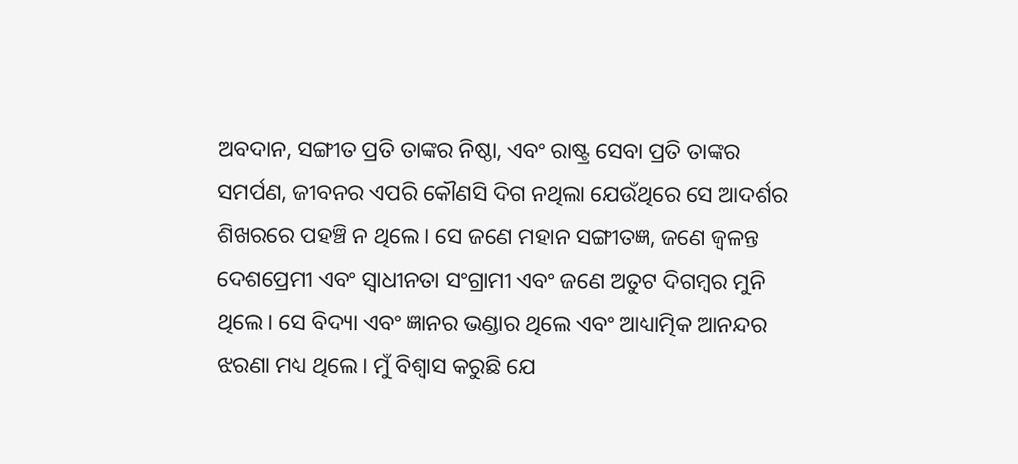ଅବଦାନ, ସଙ୍ଗୀତ ପ୍ରତି ତାଙ୍କର ନିଷ୍ଠା, ଏବଂ ରାଷ୍ଟ୍ର ସେବା ପ୍ରତି ତାଙ୍କର ସମର୍ପଣ, ଜୀବନର ଏପରି କୌଣସି ଦିଗ ନଥିଲା ଯେଉଁଥିରେ ସେ ଆଦର୍ଶର ଶିଖରରେ ପହଞ୍ଚି ନ ଥିଲେ। ସେ ଜଣେ ମହାନ ସଙ୍ଗୀତଜ୍ଞ, ଜଣେ ଜ୍ୱଳନ୍ତ ଦେଶପ୍ରେମୀ ଏବଂ ସ୍ୱାଧୀନତା ସଂଗ୍ରାମୀ ଏବଂ ଜଣେ ଅତୁଟ ଦିଗମ୍ବର ମୁନି ଥିଲେ। ସେ ବିଦ୍ୟା ଏବଂ ଜ୍ଞାନର ଭଣ୍ଡାର ଥିଲେ ଏବଂ ଆଧ୍ୟାତ୍ମିକ ଆନନ୍ଦର ଝରଣା ମଧ୍ୟ ଥିଲେ। ମୁଁ ବିଶ୍ୱାସ କରୁଛି ଯେ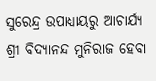ସୁରେନ୍ଦ୍ର ଉପାଧ୍ୟାୟରୁ ଆଚାର୍ଯ୍ୟ ଶ୍ରୀ ବିଦ୍ୟାନନ୍ଦ ମୁନିରାଜ ହେବା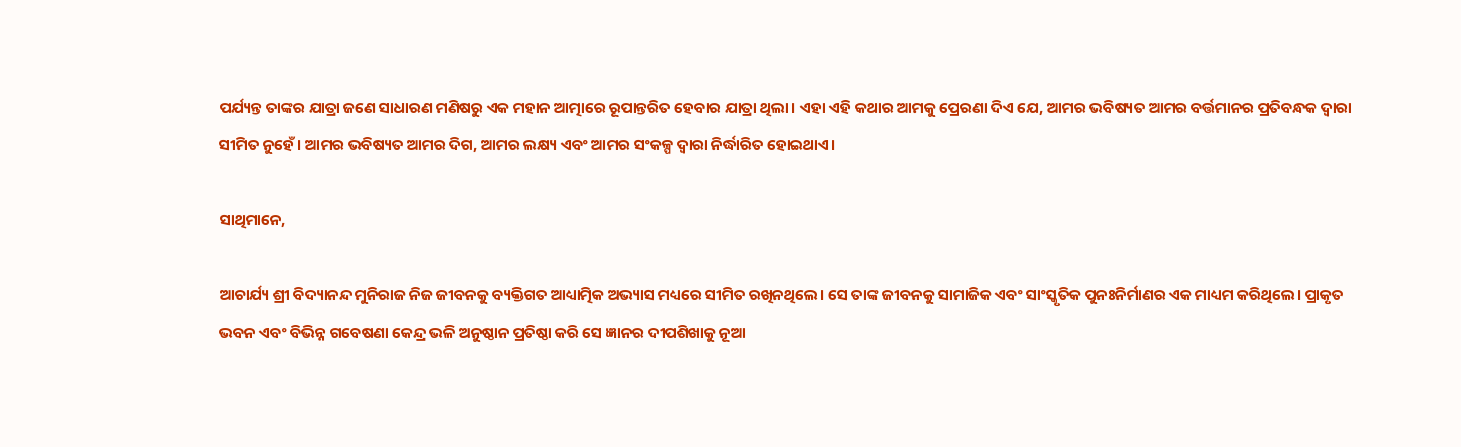ପର୍ଯ୍ୟନ୍ତ ତାଙ୍କର ଯାତ୍ରା ଜଣେ ସାଧାରଣ ମଣିଷରୁ ଏକ ମହାନ ଆତ୍ମାରେ ରୂପାନ୍ତରିତ ହେବାର ଯାତ୍ରା ଥିଲା। ଏହା ଏହି କଥାର ଆମକୁ ପ୍ରେରଣା ଦିଏ ଯେ, ଆମର ଭବିଷ୍ୟତ ଆମର ବର୍ତ୍ତମାନର ପ୍ରତିବନ୍ଧକ ଦ୍ୱାରା ସୀମିତ ନୁହେଁ। ଆମର ଭବିଷ୍ୟତ ଆମର ଦିଗ, ଆମର ଲକ୍ଷ୍ୟ ଏବଂ ଆମର ସଂକଳ୍ପ ଦ୍ୱାରା ନିର୍ଦ୍ଧାରିତ ହୋଇଥାଏ।

ସାଥିମାନେ,

ଆଚାର୍ଯ୍ୟ ଶ୍ରୀ ବିଦ୍ୟାନନ୍ଦ ମୁନିରାଜ ନିଜ ଜୀବନକୁ ବ୍ୟକ୍ତିଗତ ଆଧ୍ୟାତ୍ମିକ ଅଭ୍ୟାସ ମଧ୍ୟରେ ସୀମିତ ରଖିନଥିଲେ। ସେ ତାଙ୍କ ଜୀବନକୁ ସାମାଜିକ ଏବଂ ସାଂସ୍କୃତିକ ପୁନଃନିର୍ମାଣର ଏକ ମାଧ୍ୟମ କରିଥିଲେ। ପ୍ରାକୃତ ଭବନ ଏବଂ ବିଭିନ୍ନ ଗବେଷଣା କେନ୍ଦ୍ର ଭଳି ଅନୁଷ୍ଠାନ ପ୍ରତିଷ୍ଠା କରି ସେ ଜ୍ଞାନର ଦୀପଶିଖାକୁ ନୂଆ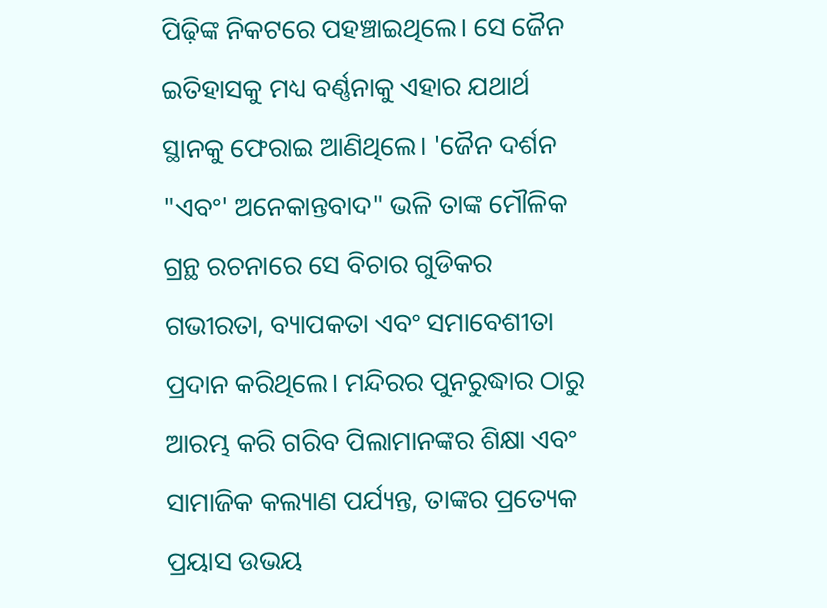ପିଢ଼ିଙ୍କ ନିକଟରେ ପହଞ୍ଚାଇଥିଲେ। ସେ ଜୈନ ଇତିହାସକୁ ମଧ୍ୟ ବର୍ଣ୍ଣନାକୁ ଏହାର ଯଥାର୍ଥ ସ୍ଥାନକୁ ଫେରାଇ ଆଣିଥିଲେ। 'ଜୈନ ଦର୍ଶନ "ଏବଂ' ଅନେକାନ୍ତବାଦ" ଭଳି ତାଙ୍କ ମୌଳିକ ଗ୍ରନ୍ଥ ରଚନାରେ ସେ ବିଚାର ଗୁଡିକର ଗଭୀରତା, ବ୍ୟାପକତା ଏବଂ ସମାବେଶୀତା ପ୍ରଦାନ କରିଥିଲେ। ମନ୍ଦିରର ପୁନରୁଦ୍ଧାର ଠାରୁ ଆରମ୍ଭ କରି ଗରିବ ପିଲାମାନଙ୍କର ଶିକ୍ଷା ଏବଂ ସାମାଜିକ କଲ୍ୟାଣ ପର୍ଯ୍ୟନ୍ତ, ତାଙ୍କର ପ୍ରତ୍ୟେକ ପ୍ରୟାସ ଉଭୟ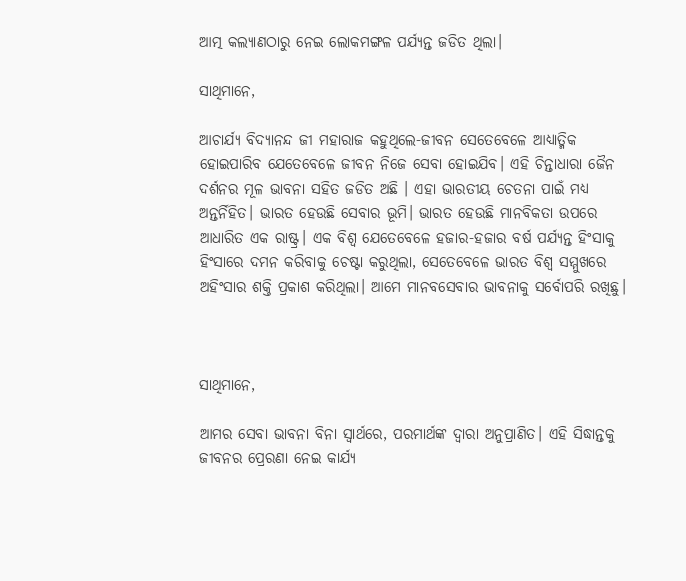ଆତ୍ମ କଲ୍ୟାଣଠାରୁ ନେଇ ଲୋକମଙ୍ଗଳ ପର୍ଯ୍ୟନ୍ତ ଜଡିତ ଥିଲା।

ସାଥିମାନେ,

ଆଚାର୍ଯ୍ୟ ବିଦ୍ୟାନନ୍ଦ ଜୀ ମହାରାଜ କହୁଥିଲେ-ଜୀବନ ସେତେବେଳେ ଆଧ୍ୟାତ୍ମିକ ହୋଇପାରିବ ଯେତେବେଳେ ଜୀବନ ନିଜେ ସେବା ହୋଇଯିବ। ଏହି ଚିନ୍ତାଧାରା ଜୈନ ଦର୍ଶନର ମୂଳ ଭାବନା ସହିତ ଜଡିତ ଅଛି । ଏହା ଭାରତୀୟ ଚେତନା ପାଇଁ ମଧ୍ୟ ଅନ୍ତର୍ନିହିତ। ଭାରତ ହେଉଛି ସେବାର ଭୂମି। ଭାରତ ହେଉଛି ମାନବିକତା ଉପରେ ଆଧାରିତ ଏକ ରାଷ୍ଟ୍ର। ଏକ ବିଶ୍ଵ ଯେତେବେଳେ ହଜାର-ହଜାର ବର୍ଷ ପର୍ଯ୍ୟନ୍ତ ହିଂସାକୁ ହିଂସାରେ ଦମନ କରିବାକୁ ଚେଷ୍ଟା କରୁଥିଲା, ସେତେବେଳେ ଭାରତ ବିଶ୍ୱ ସମ୍ମୁଖରେ ଅହିଂସାର ଶକ୍ତି ପ୍ରକାଶ କରିଥିଲା। ଆମେ ମାନବସେବାର ଭାବନାକୁ ସର୍ବୋପରି ରଖିଛୁ।



ସାଥିମାନେ,

ଆମର ସେବା ଭାବନା ବିନା ସ୍ୱାର୍ଥରେ, ପରମାର୍ଥଙ୍କ ଦ୍ୱାରା ଅନୁପ୍ରାଣିତ। ଏହି ସିଦ୍ଧାନ୍ତକୁ ଜୀବନର ପ୍ରେରଣା ନେଇ କାର୍ଯ୍ୟ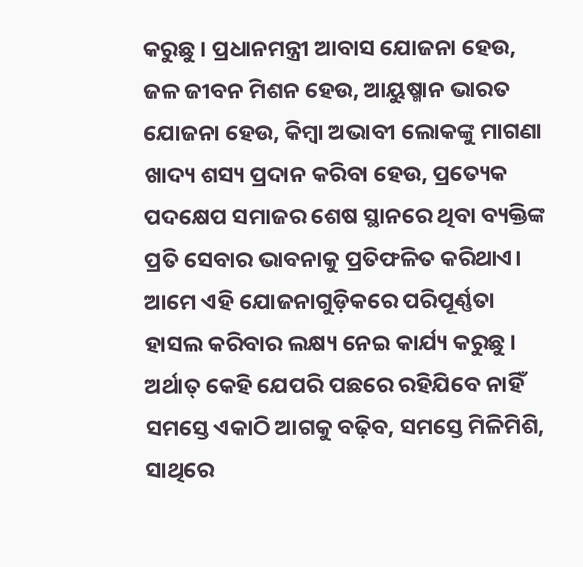କରୁଛୁ । ପ୍ରଧାନମନ୍ତ୍ରୀ ଆବାସ ଯୋଜନା ହେଉ, ଜଳ ଜୀବନ ମିଶନ ହେଉ, ଆୟୁଷ୍ମାନ ଭାରତ ଯୋଜନା ହେଉ, କିମ୍ବା ଅଭାବୀ ଲୋକଙ୍କୁ ମାଗଣା ଖାଦ୍ୟ ଶସ୍ୟ ପ୍ରଦାନ କରିବା ହେଉ, ପ୍ରତ୍ୟେକ ପଦକ୍ଷେପ ସମାଜର ଶେଷ ସ୍ଥାନରେ ଥିବା ବ୍ୟକ୍ତିଙ୍କ ପ୍ରତି ସେବାର ଭାବନାକୁ ପ୍ରତିଫଳିତ କରିଥାଏ। ଆମେ ଏହି ଯୋଜନାଗୁଡ଼ିକରେ ପରିପୂର୍ଣ୍ଣତା ହାସଲ କରିବାର ଲକ୍ଷ୍ୟ ନେଇ କାର୍ଯ୍ୟ କରୁଛୁ । ଅର୍ଥାତ୍ କେହି ଯେପରି ପଛରେ ରହିଯିବେ ନାହିଁ ସମସ୍ତେ ଏକାଠି ଆଗକୁ ବଢ଼ିବ, ସମସ୍ତେ ମିଳିମିଶି, ସାଥିରେ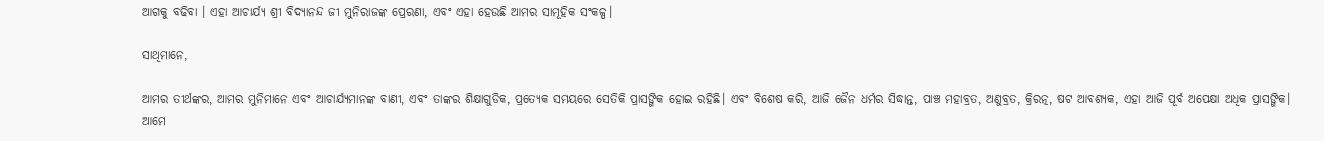ଆଗକୁ ବଢିବା । ଏହା ଆଚାର୍ଯ୍ୟ ଶ୍ରୀ ବିଦ୍ୟାନନ୍ଦ ଜୀ ମୁନିରାଜଙ୍କ ପ୍ରେରଣା, ଏବଂ ଏହା ହେଉଛି ଆମର ସାମୂହିକ ସଂକଳ୍ପ।

ସାଥିମାନେ,

ଆମର ତୀର୍ଥଙ୍କର, ଆମର ମୁନିମାନେ ଏବଂ ଆଚାର୍ଯ୍ୟମାନଙ୍କ ବାଣୀ, ଏବଂ ତାଙ୍କର ଶିକ୍ଷାଗୁଡିକ, ପ୍ରତ୍ୟେକ ସମୟରେ ସେତିକି ପ୍ରାସଙ୍ଗିକ ହୋଇ ରହିଛି। ଏବଂ ବିଶେଷ କରି, ଆଜି ଜୈନ ଧର୍ମର ସିଦ୍ଧାନ୍ତ, ପାଞ୍ଚ ମହାବ୍ରତ, ଅଣୁବ୍ରତ, କ୍ରିରତ୍ନ, ଷଟ ଆବଶ୍ୟକ, ଏହା ଆଜି ପୂର୍ବ ଅପେକ୍ଷା ଅଧିକ ପ୍ରାସଙ୍ଗିକ। ଆମେ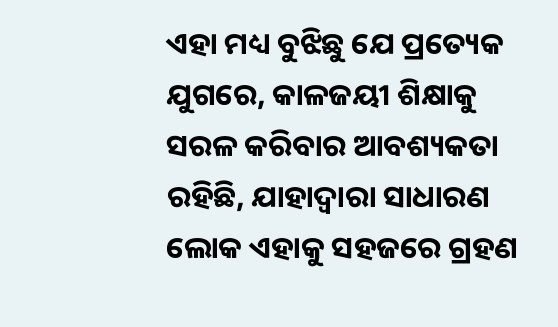ଏହା ମଧ୍ୟ ବୁଝିଛୁ ଯେ ପ୍ରତ୍ୟେକ ଯୁଗରେ, କାଳଜୟୀ ଶିକ୍ଷାକୁ ସରଳ କରିବାର ଆବଶ୍ୟକତା ରହିଛି, ଯାହାଦ୍ୱାରା ସାଧାରଣ ଲୋକ ଏହାକୁ ସହଜରେ ଗ୍ରହଣ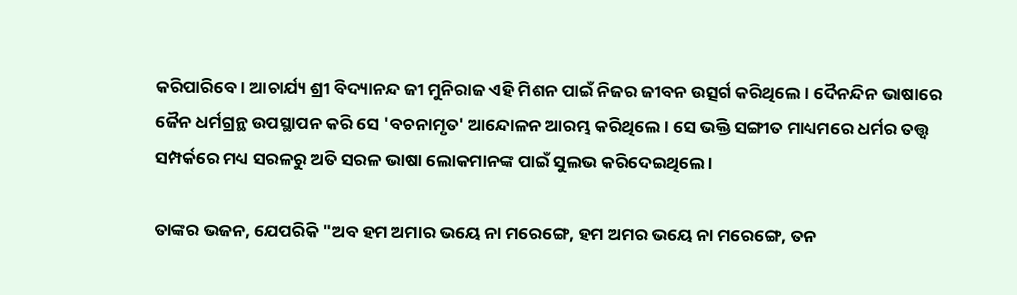କରିପାରିବେ। ଆଚାର୍ଯ୍ୟ ଶ୍ରୀ ବିଦ୍ୟାନନ୍ଦ ଜୀ ମୁନିରାଜ ଏହି ମିଶନ ପାଇଁ ନିଜର ଜୀବନ ଉତ୍ସର୍ଗ କରିଥିଲେ। ଦୈନନ୍ଦିନ ଭାଷାରେ ଜୈନ ଧର୍ମଗ୍ରନ୍ଥ ଉପସ୍ଥାପନ କରି ସେ 'ବଚନାମୃତ' ଆନ୍ଦୋଳନ ଆରମ୍ଭ କରିଥିଲେ। ସେ ଭକ୍ତି ସଙ୍ଗୀତ ମାଧ୍ୟମରେ ଧର୍ମର ତତ୍ତ୍ୱ ସମ୍ପର୍କରେ ମଧ୍ୟ ସରଳରୁ ଅତି ସରଳ ଭାଷା ଲୋକମାନଙ୍କ ପାଇଁ ସୁଲଭ କରିଦେଇଥିଲେ ।

ତାଙ୍କର ଭଜନ, ଯେପରିକି "ଅବ ହମ ଅମାର ଭୟେ ନା ମରେଙ୍ଗେ, ହମ ଅମର ଭୟେ ନା ମରେଙ୍ଗେ, ତନ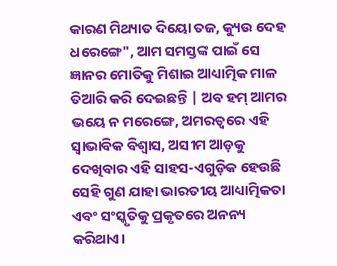କାରଣ ମିଥ୍ୟାତ ଦିୟୋ ତଜ, କ୍ୟୁଉ ଦେହ ଧରେଙ୍ଗେ", ଆମ ସମସ୍ତଙ୍କ ପାଇଁ ସେ ଜ୍ଞାନର ମୋତିକୁ ମିଶାଇ ଆଧ୍ୟାତ୍ମିକ ମାଳ ତିଆରି କରି ଦେଇଛନ୍ତି | ଅବ ହମ୍ ଆମର ଭୟେ ନ ମରେଙ୍ଗେ, ଅମରତ୍ୱରେ ଏହି ସ୍ୱାଭାବିକ ବିଶ୍ୱାସ, ଅସୀମ ଆଡ଼କୁ ଦେଖିବାର ଏହି ସାହସ-ଏଗୁଡ଼ିକ ହେଉଛି ସେହି ଗୁଣ ଯାହା ଭାରତୀୟ ଆଧ୍ୟାତ୍ମିକତା ଏବଂ ସଂସ୍କୃତିକୁ ପ୍ରକୃତରେ ଅନନ୍ୟ କରିଥାଏ।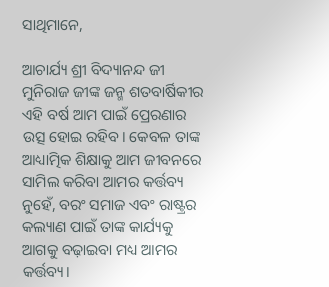ସାଥିମାନେ,

ଆଚାର୍ଯ୍ୟ ଶ୍ରୀ ବିଦ୍ୟାନନ୍ଦ ଜୀ ମୁନିରାଜ ଜୀଙ୍କ ଜନ୍ମ ଶତବାର୍ଷିକୀର ଏହି ବର୍ଷ ଆମ ପାଇଁ ପ୍ରେରଣାର ଉତ୍ସ ହୋଇ ରହିବ। କେବଳ ତାଙ୍କ ଆଧ୍ୟାତ୍ମିକ ଶିକ୍ଷାକୁ ଆମ ଜୀବନରେ ସାମିଲ କରିବା ଆମର କର୍ତ୍ତବ୍ୟ ନୁହେଁ, ବରଂ ସମାଜ ଏବଂ ରାଷ୍ଟ୍ରର କଲ୍ୟାଣ ପାଇଁ ତାଙ୍କ କାର୍ଯ୍ୟକୁ ଆଗକୁ ବଢ଼ାଇବା ମଧ୍ୟ ଆମର କର୍ତ୍ତବ୍ୟ।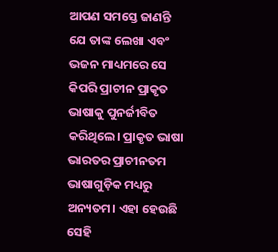ଆପଣ ସମସ୍ତେ ଜାଣନ୍ତି ଯେ ତାଙ୍କ ଲେଖା ଏବଂ ଭଜନ ମାଧ୍ୟମରେ ସେ କିପରି ପ୍ରାଚୀନ ପ୍ରାକୃତ ଭାଷାକୁ ପୁନର୍ଜୀବିତ କରିଥିଲେ। ପ୍ରାକୃତ ଭାଷା ଭାରତର ପ୍ରାଚୀନତମ ଭାଷାଗୁଡ଼ିକ ମଧ୍ୟରୁ ଅନ୍ୟତମ। ଏହା ହେଉଛି ସେହି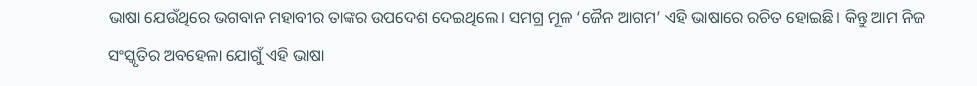ଭାଷା ଯେଉଁଥିରେ ଭଗବାନ ମହାବୀର ତାଙ୍କର ଉପଦେଶ ଦେଇଥିଲେ। ସମଗ୍ର ମୂଳ ‘ଜୈନ ଆଗମ’ ଏହି ଭାଷାରେ ରଚିତ ହୋଇଛି। କିନ୍ତୁ ଆମ ନିଜ ସଂସ୍କୃତିର ଅବହେଳା ଯୋଗୁଁ ଏହି ଭାଷା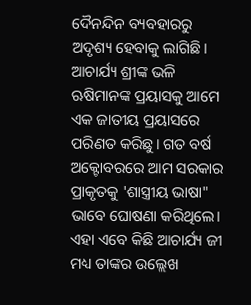ଦୈନନ୍ଦିନ ବ୍ୟବହାରରୁ ଅଦୃଶ୍ୟ ହେବାକୁ ଲାଗିଛି। ଆଚାର୍ଯ୍ୟ ଶ୍ରୀଙ୍କ ଭଳି ଋଷିମାନଙ୍କ ପ୍ରୟାସକୁ ଆମେ ଏକ ଜାତୀୟ ପ୍ରୟାସରେ ପରିଣତ କରିଛୁ। ଗତ ବର୍ଷ ଅକ୍ଟୋବରରେ ଆମ ସରକାର ପ୍ରାକୃତକୁ 'ଶାସ୍ତ୍ରୀୟ ଭାଷା" ଭାବେ ଘୋଷଣା କରିଥିଲେ। ଏହା ଏବେ କିଛି ଆଚାର୍ଯ୍ୟ ଜୀ ମଧ୍ୟ ତାଙ୍କର ଉଲ୍ଲେଖ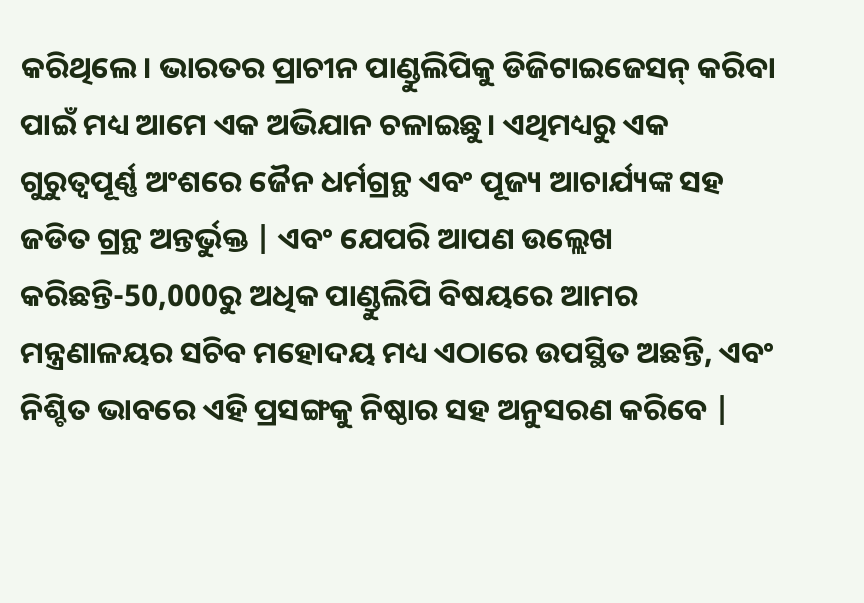କରିଥିଲେ। ଭାରତର ପ୍ରାଚୀନ ପାଣ୍ଡୁଲିପିକୁ ଡିଜିଟାଇଜେସନ୍ କରିବା ପାଇଁ ମଧ୍ୟ ଆମେ ଏକ ଅଭିଯାନ ଚଳାଇଛୁ। ଏଥିମଧ୍ୟରୁ ଏକ ଗୁରୁତ୍ୱପୂର୍ଣ୍ଣ ଅଂଶରେ ଜୈନ ଧର୍ମଗ୍ରନ୍ଥ ଏବଂ ପୂଜ୍ୟ ଆଚାର୍ଯ୍ୟଙ୍କ ସହ ଜଡିତ ଗ୍ରନ୍ଥ ଅନ୍ତର୍ଭୁକ୍ତ | ଏବଂ ଯେପରି ଆପଣ ଉଲ୍ଲେଖ କରିଛନ୍ତି-50,000ରୁ ଅଧିକ ପାଣ୍ଡୁଲିପି ବିଷୟରେ ଆମର ମନ୍ତ୍ରଣାଳୟର ସଚିବ ମହୋଦୟ ମଧ୍ୟ ଏଠାରେ ଉପସ୍ଥିତ ଅଛନ୍ତି, ଏବଂ ନିଶ୍ଚିତ ଭାବରେ ଏହି ପ୍ରସଙ୍ଗକୁ ନିଷ୍ଠାର ସହ ଅନୁସରଣ କରିବେ |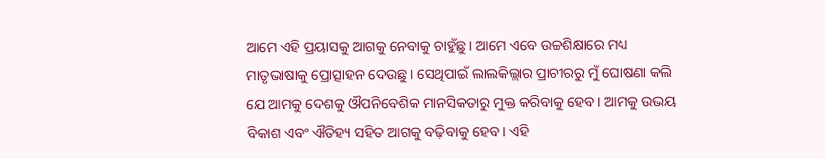ଆମେ ଏହି ପ୍ରୟାସକୁ ଆଗକୁ ନେବାକୁ ଚାହୁଁଛୁ। ଆମେ ଏବେ ଉଚ୍ଚଶିକ୍ଷାରେ ମଧ୍ୟ ମାତୃଭାଷାକୁ ପ୍ରୋତ୍ସାହନ ଦେଉଛୁ। ସେଥିପାଇଁ ଲାଲକିଲ୍ଲାର ପ୍ରାଚୀରରୁ ମୁଁ ଘୋଷଣା କଲି ଯେ ଆମକୁ ଦେଶକୁ ଔପନିବେଶିକ ମାନସିକତାରୁ ମୁକ୍ତ କରିବାକୁ ହେବ। ଆମକୁ ଉଭୟ ବିକାଶ ଏବଂ ଐତିହ୍ୟ ସହିତ ଆଗକୁ ବଢ଼ିବାକୁ ହେବ। ଏହି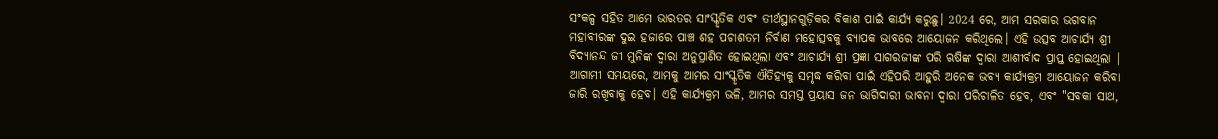ସଂକଳ୍ପ ସହିତ ଆମେ ଭାରତର ସାଂସ୍କୃତିକ ଏବଂ ତୀର୍ଥସ୍ଥାନଗୁଡ଼ିକର ବିକାଶ ପାଇଁ କାର୍ଯ୍ୟ କରୁଛୁ। 2024 ରେ, ଆମ ସରକାର ଭଗବାନ ମହାବୀରଙ୍କ ଦୁଇ ହଜାରେ ପାଞ୍ଚ ଶହ ପଚାଶତମ ନିର୍ବାଣ ମହୋତ୍ସବକୁ ବ୍ୟାପକ ଭାବରେ ଆୟୋଜନ କରିଥିଲେ। ଏହି ଉତ୍ସବ ଆଚାର୍ଯ୍ୟ ଶ୍ରୀ ବିଦ୍ୟାନନ୍ଦ ଜୀ ମୁନିଙ୍କ ଦ୍ୱାରା ଅନୁପ୍ରାଣିତ ହୋଇଥିଲା ଏବଂ ଆଚାର୍ଯ୍ୟ ଶ୍ରୀ ପ୍ରଜ୍ଞା ସାଗରଜୀଙ୍କ ପରି ଋଷିଙ୍କ ଦ୍ୱାରା ଆଶୀର୍ବାଦ ପ୍ରାପ୍ତ ହୋଇଥିଲା | ଆଗାମୀ ସମୟରେ, ଆମକୁ ଆମର ସାଂସ୍କୃତିକ ଐତିହ୍ୟକୁ ସମୃଦ୍ଧ କରିବା ପାଇଁ ଏହିପରି ଆହୁରି ଅନେକ ଭବ୍ୟ କାର୍ଯ୍ୟକ୍ରମ ଆୟୋଜନ କରିବା ଜାରି ରଖିବାକୁ ହେବ। ଏହି କାର୍ଯ୍ୟକ୍ରମ ଭଳି, ଆମର ସମସ୍ତ ପ୍ରୟାସ ଜନ ଭାଗିଦାରୀ ଭାବନା ଦ୍ୱାରା ପରିଚାଳିତ ହେବ, ଏବଂ "ସବକା ସାଥ,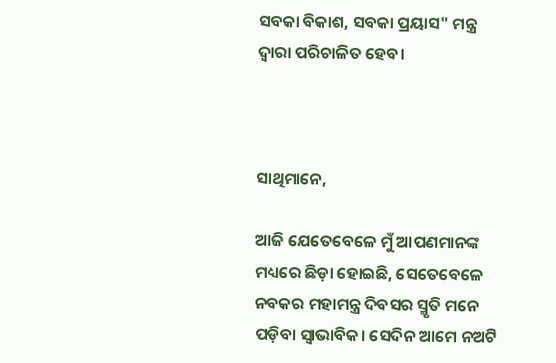ସବକା ବିକାଶ, ସବକା ପ୍ରୟାସ" ମନ୍ତ୍ର ଦ୍ୱାରା ପରିଚାଳିତ ହେବ।



ସାଥିମାନେ,

ଆଜି ଯେତେବେଳେ ମୁଁ ଆପଣମାନଙ୍କ ମଧ୍ୟରେ ଛିଡ଼ା ହୋଇଛି, ସେତେବେଳେ ନବକର ମହାମନ୍ତ୍ର ଦିବସର ସ୍ମୃତି ମନେ ପଡ଼ିବା ସ୍ୱାଭାବିକ। ସେଦିନ ଆମେ ନଅଟି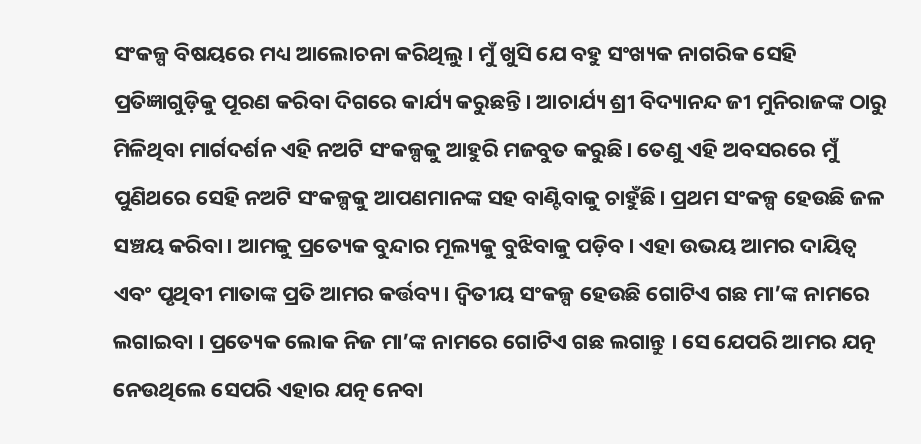ସଂକଳ୍ପ ବିଷୟରେ ମଧ୍ୟ ଆଲୋଚନା କରିଥିଲୁ। ମୁଁ ଖୁସି ଯେ ବହୁ ସଂଖ୍ୟକ ନାଗରିକ ସେହି ପ୍ରତିଜ୍ଞାଗୁଡ଼ିକୁ ପୂରଣ କରିବା ଦିଗରେ କାର୍ଯ୍ୟ କରୁଛନ୍ତି। ଆଚାର୍ଯ୍ୟ ଶ୍ରୀ ବିଦ୍ୟାନନ୍ଦ ଜୀ ମୁନିରାଜଙ୍କ ଠାରୁ ମିଳିଥିବା ମାର୍ଗଦର୍ଶନ ଏହି ନଅଟି ସଂକଳ୍ପକୁ ଆହୁରି ମଜବୁତ କରୁଛି। ତେଣୁ ଏହି ଅବସରରେ ମୁଁ ପୁଣିଥରେ ସେହି ନଅଟି ସଂକଳ୍ପକୁ ଆପଣମାନଙ୍କ ସହ ବାଣ୍ଟିବାକୁ ଚାହୁଁଛି। ପ୍ରଥମ ସଂକଳ୍ପ ହେଉଛି ଜଳ ସଞ୍ଚୟ କରିବା। ଆମକୁ ପ୍ରତ୍ୟେକ ବୁନ୍ଦାର ମୂଲ୍ୟକୁ ବୁଝିବାକୁ ପଡ଼ିବ। ଏହା ଉଭୟ ଆମର ଦାୟିତ୍ୱ ଏବଂ ପୃଥିବୀ ମାତାଙ୍କ ପ୍ରତି ଆମର କର୍ତ୍ତବ୍ୟ। ଦ୍ୱିତୀୟ ସଂକଳ୍ପ ହେଉଛି ଗୋଟିଏ ଗଛ ମା’ଙ୍କ ନାମରେ ଲଗାଇବା । ପ୍ରତ୍ୟେକ ଲୋକ ନିଜ ମା’ଙ୍କ ନାମରେ ଗୋଟିଏ ଗଛ ଲଗାନ୍ତୁ । ସେ ଯେପରି ଆମର ଯତ୍ନ ନେଉଥିଲେ ସେପରି ଏହାର ଯତ୍ନ ନେବା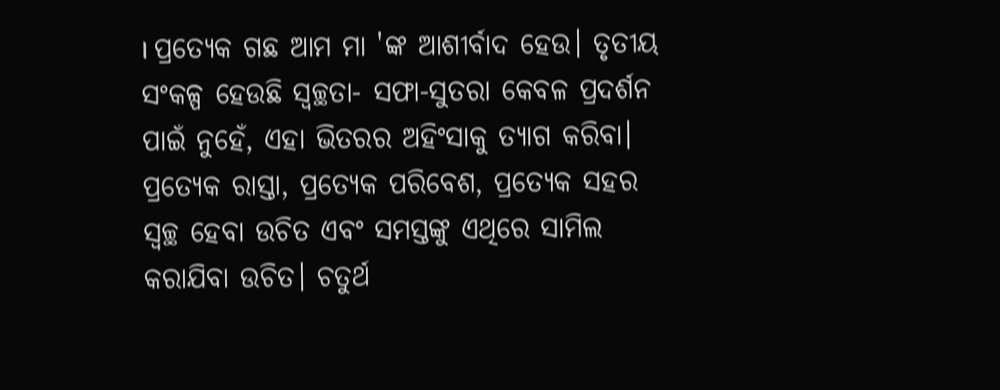। ପ୍ରତ୍ୟେକ ଗଛ ଆମ ମା 'ଙ୍କ ଆଶୀର୍ବାଦ ହେଉ। ତୃତୀୟ ସଂକଳ୍ପ ହେଉଛି ସ୍ୱଚ୍ଛତା- ସଫା-ସୁତରା କେବଳ ପ୍ରଦର୍ଶନ ପାଇଁ ନୁହେଁ, ଏହା ଭିତରର ଅହିଂସାକୁ ତ୍ୟାଗ କରିବା। ପ୍ରତ୍ୟେକ ରାସ୍ତା, ପ୍ରତ୍ୟେକ ପରିବେଶ, ପ୍ରତ୍ୟେକ ସହର ସ୍ୱଚ୍ଛ ହେବା ଉଚିତ ଏବଂ ସମସ୍ତଙ୍କୁ ଏଥିରେ ସାମିଲ କରାଯିବା ଉଚିତ। ଚତୁର୍ଥ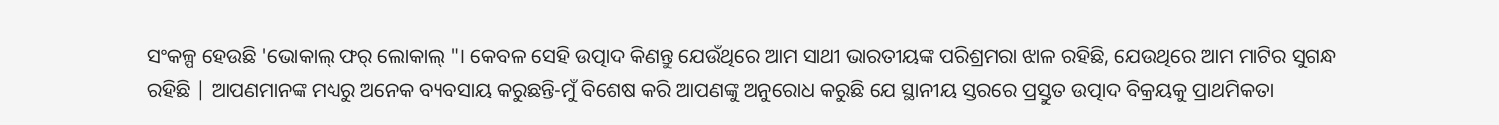ସଂକଳ୍ପ ହେଉଛି 'ଭୋକାଲ୍ ଫର୍ ଲୋକାଲ୍ "। କେବଳ ସେହି ଉତ୍ପାଦ କିଣନ୍ତୁ ଯେଉଁଥିରେ ଆମ ସାଥୀ ଭାରତୀୟଙ୍କ ପରିଶ୍ରମରା ଝାଳ ରହିଛି, ଯେଉଥିରେ ଆମ ମାଟିର ସୁଗନ୍ଧ ରହିଛି | ଆପଣମାନଙ୍କ ମଧ୍ୟରୁ ଅନେକ ବ୍ୟବସାୟ କରୁଛନ୍ତି-ମୁଁ ବିଶେଷ କରି ଆପଣଙ୍କୁ ଅନୁରୋଧ କରୁଛି ଯେ ସ୍ଥାନୀୟ ସ୍ତରରେ ପ୍ରସ୍ତୁତ ଉତ୍ପାଦ ବିକ୍ରୟକୁ ପ୍ରାଥମିକତା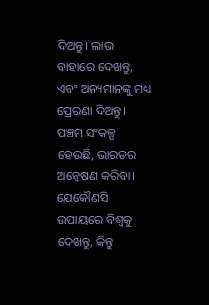ଦିଅନ୍ତୁ। ଲାଭ ବାହାରେ ଦେଖନ୍ତୁ, ଏବଂ ଅନ୍ୟମାନଙ୍କୁ ମଧ୍ୟ ପ୍ରେରଣା ଦିଅନ୍ତୁ। ପଞ୍ଚମ ସଂକଳ୍ପ ହେଉଛି, ଭାରତର ଅନ୍ୱେଷଣ କରିବା। ଯେକୌଣସି ଉପାୟରେ ବିଶ୍ୱକୁ ଦେଖନ୍ତୁ, କିନ୍ତୁ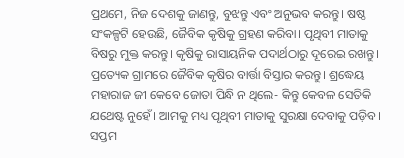ପ୍ରଥମେ, ନିଜ ଦେଶକୁ ଜାଣନ୍ତୁ, ବୁଝନ୍ତୁ ଏବଂ ଅନୁଭବ କରନ୍ତୁ। ଷଷ୍ଠ ସଂକଳ୍ପଟି ହେଉଛି, ଜୈବିକ କୃଷିକୁ ଗ୍ରହଣ କରିବା। ପୃଥିବୀ ମାତାକୁ ବିଷରୁ ମୁକ୍ତ କରନ୍ତୁ। କୃଷିକୁ ରାସାୟନିକ ପଦାର୍ଥଠାରୁ ଦୂରେଇ ରଖନ୍ତୁ। ପ୍ରତ୍ୟେକ ଗ୍ରାମରେ ଜୈବିକ କୃଷିର ବାର୍ତ୍ତା ବିସ୍ତାର କରନ୍ତୁ। ଶ୍ରଦ୍ଧେୟ ମହାରାଜ ଜୀ କେବେ ଜୋତା ପିନ୍ଧି ନ ଥିଲେ- କିନ୍ତୁ କେବଳ ସେତିକି ଯଥେଷ୍ଟ ନୁହେଁ। ଆମକୁ ମଧ୍ୟ ପୃଥିବୀ ମାତାକୁ ସୁରକ୍ଷା ଦେବାକୁ ପଡ଼ିବ। ସପ୍ତମ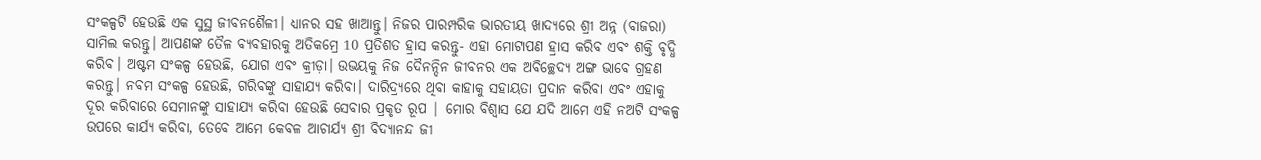ସଂକଳ୍ପଟି ହେଉଛି ଏକ ସୁସ୍ଥ ଜୀବନଶୈଳୀ। ଧ୍ୟାନର ସହ ଖାଆନ୍ତୁ। ନିଜର ପାରମ୍ପରିକ ଭାରତୀୟ ଖାଦ୍ୟରେ ଶ୍ରୀ ଅନ୍ନ (ବାଜରା) ସାମିଲ କରନ୍ତୁ। ଆପଣଙ୍କ ତୈଳ ବ୍ୟବହାରକୁ ଅତିକମ୍ରେ 10 ପ୍ରତିଶତ ହ୍ରାସ କରନ୍ତୁ- ଏହା ମୋଟାପଣ ହ୍ରାସ କରିବ ଏବଂ ଶକ୍ତି ବୃଦ୍ଧି କରିବ। ଅଷ୍ଟମ ସଂକଳ୍ପ ହେଉଛି, ଯୋଗ ଏବଂ କ୍ରୀଡ଼ା। ଉଭୟକୁ ନିଜ ଦୈନନ୍ଦିନ ଜୀବନର ଏକ ଅବିଚ୍ଛେଦ୍ୟ ଅଙ୍ଗ ଭାବେ ଗ୍ରହଣ କରନ୍ତୁ। ନବମ ସଂକଳ୍ପ ହେଉଛି, ଗରିବଙ୍କୁ ସାହାଯ୍ୟ କରିବା। ଦାରିଦ୍ର୍ୟରେ ଥିବା କାହାକୁ ସହାୟତା ପ୍ରଦାନ କରିବା ଏବଂ ଏହାକୁ ଦୂର କରିବାରେ ସେମାନଙ୍କୁ ସାହାଯ୍ୟ କରିବା ହେଉଛି ସେବାର ପ୍ରକୃତ ରୂପ | ମୋର ବିଶ୍ୱାସ ଯେ ଯଦି ଆମେ ଏହି ନଅଟି ସଂକଳ୍ପ ଉପରେ କାର୍ଯ୍ୟ କରିବା, ତେବେ ଆମେ କେବଳ ଆଚାର୍ଯ୍ୟ ଶ୍ରୀ ବିଦ୍ୟାନନ୍ଦ ଜୀ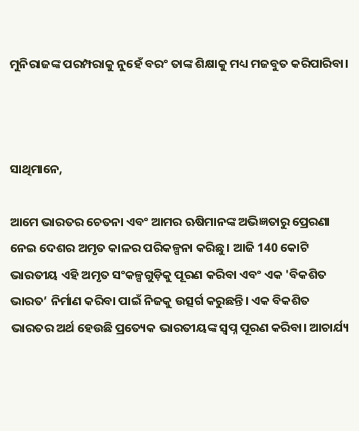ମୁନିରାଜଙ୍କ ପରମ୍ପରାକୁ ନୁହେଁ ବରଂ ତାଙ୍କ ଶିକ୍ଷାକୁ ମଧ୍ୟ ମଜବୁତ କରିପାରିବା।



ସାଥିମାନେ,

ଆମେ ଭାରତର ଚେତନା ଏବଂ ଆମର ଋଷିମାନଙ୍କ ଅଭିଜ୍ଞତାରୁ ପ୍ରେରଣା ନେଇ ଦେଶର ଅମୃତ କାଳର ପରିକଳ୍ପନା କରିଛୁ। ଆଜି 140 କୋଟି ଭାରତୀୟ ଏହି ଅମୃତ ସଂକଳ୍ପଗୁଡ଼ିକୁ ପୂରଣ କରିବା ଏବଂ ଏକ 'ବିକଶିତ ଭାରତ’ ନିର୍ମାଣ କରିବା ପାଇଁ ନିଜକୁ ଉତ୍ସର୍ଗ କରୁଛନ୍ତି। ଏକ ବିକଶିତ ଭାରତର ଅର୍ଥ ହେଉଛି ପ୍ରତ୍ୟେକ ଭାରତୀୟଙ୍କ ସ୍ୱପ୍ନ ପୂରଣ କରିବା। ଆଚାର୍ଯ୍ୟ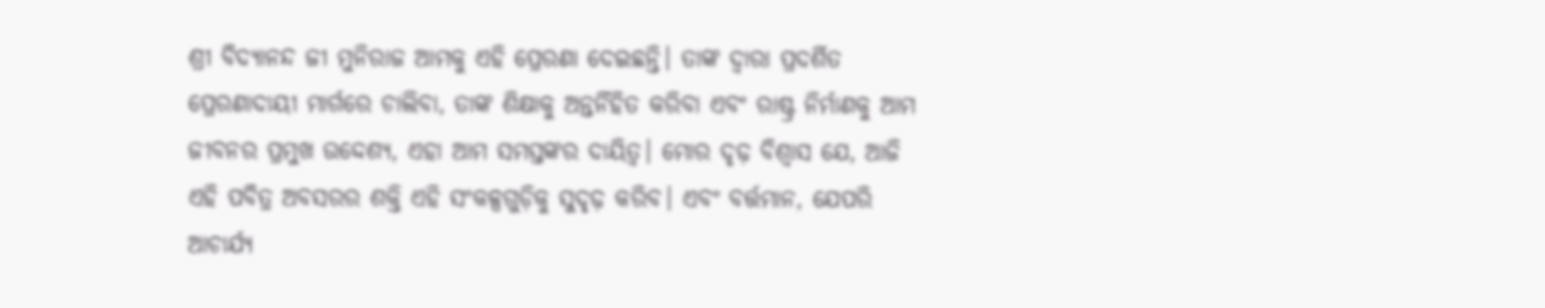ଶ୍ରୀ ବିଦ୍ୟାନନ୍ଦ ଜୀ ମୁନିରାଜ ଆମକୁ ଏହି ପ୍ରେରଣା ଦେଇଛନ୍ତି। ତାଙ୍କ ଦ୍ୱାରା ପ୍ରଦର୍ଶିତ ପ୍ରେରଣାଦାୟୀ ମାର୍ଗରେ ଚାଲିବା, ତାଙ୍କ ଶିକ୍ଷାକୁ ଅନ୍ତର୍ନିହିତ କରିବା ଏବଂ ରାଷ୍ଟ୍ର ନିର୍ମାଣକୁ ଆମ ଜୀବନର ପ୍ରମୁଖ ଉଦ୍ଦେଶ୍ୟ, ଏହା ଆମ ସମସ୍ତଙ୍କର ଦାୟିତ୍ୱ। ମୋର ଦୃଢ଼ ବିଶ୍ୱାସ ଯେ, ଆଜି ଏହି ପବିତ୍ର ଅବସରର ଶକ୍ତି ଏହି ସଂକଳ୍ପଗୁଡ଼ିକୁ ସୁଦୃଢ଼ କରିବ। ଏବଂ ବର୍ତ୍ତମାନ, ଯେପରି ଆଚାର୍ଯ୍ୟ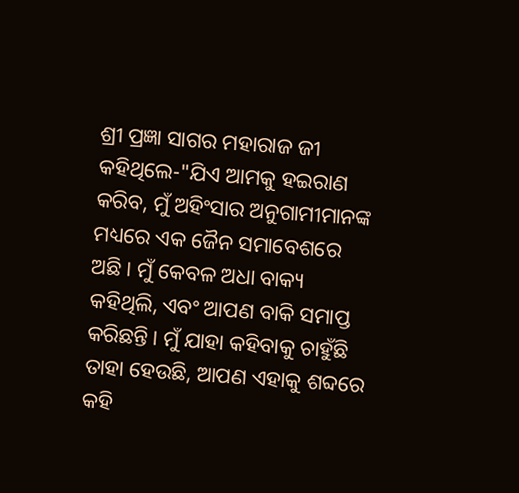ଶ୍ରୀ ପ୍ରଜ୍ଞା ସାଗର ମହାରାଜ ଜୀ କହିଥିଲେ-"ଯିଏ ଆମକୁ ହଇରାଣ କରିବ, ମୁଁ ଅହିଂସାର ଅନୁଗାମୀମାନଙ୍କ ମଧ୍ୟରେ ଏକ ଜୈନ ସମାବେଶରେ ଅଛି। ମୁଁ କେବଳ ଅଧା ବାକ୍ୟ କହିଥିଲି, ଏବଂ ଆପଣ ବାକି ସମାପ୍ତ କରିଛନ୍ତି। ମୁଁ ଯାହା କହିବାକୁ ଚାହୁଁଛି ତାହା ହେଉଛି, ଆପଣ ଏହାକୁ ଶବ୍ଦରେ କହି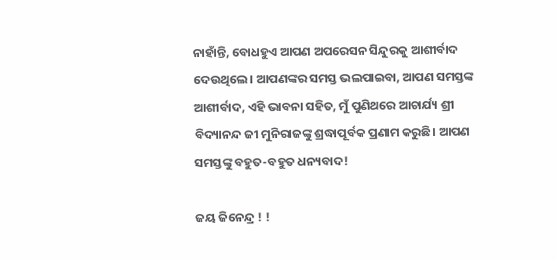ନାହାଁନ୍ତି, ବୋଧହୁଏ ଆପଣ ଅପରେସନ ସିନ୍ଦୁରକୁ ଆଶୀର୍ବାଦ ଦେଉଥିଲେ। ଆପଣଙ୍କର ସମସ୍ତ ଭଲପାଇବା, ଆପଣ ସମସ୍ତଙ୍କ ଆଶୀର୍ବାଦ, ଏହି ଭାବନା ସହିତ, ମୁଁ ପୁଣିଥରେ ଆଚାର୍ଯ୍ୟ ଶ୍ରୀ ବିଦ୍ୟାନନ୍ଦ ଜୀ ମୁନିରାଜଙ୍କୁ ଶ୍ରଦ୍ଧାପୂର୍ବକ ପ୍ରଣାମ କରୁଛି। ଆପଣ ସମସ୍ତଙ୍କୁ ବହୁତ-ବହୁତ ଧନ୍ୟବାଦ!

ଜୟ ଜିନେନ୍ଦ୍ର ! !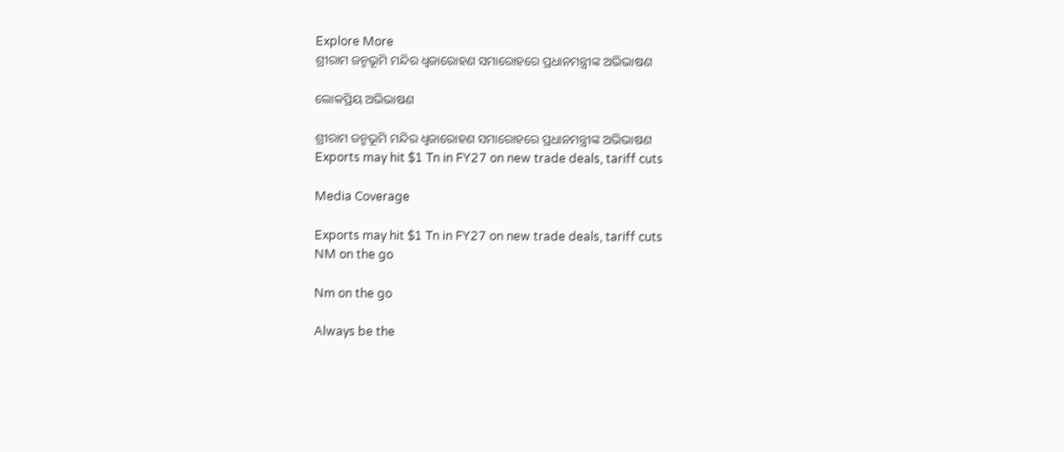Explore More
ଶ୍ରୀରାମ ଜନ୍ମଭୂମି ମନ୍ଦିର ଧ୍ଵଜାରୋହଣ ସମାରୋହରେ ପ୍ରଧାନମନ୍ତ୍ରୀଙ୍କ ଅଭିଭାଷଣ

ଲୋକପ୍ରିୟ ଅଭିଭାଷଣ

ଶ୍ରୀରାମ ଜନ୍ମଭୂମି ମନ୍ଦିର ଧ୍ଵଜାରୋହଣ ସମାରୋହରେ ପ୍ରଧାନମନ୍ତ୍ରୀଙ୍କ ଅଭିଭାଷଣ
Exports may hit $1 Tn in FY27 on new trade deals, tariff cuts

Media Coverage

Exports may hit $1 Tn in FY27 on new trade deals, tariff cuts
NM on the go

Nm on the go

Always be the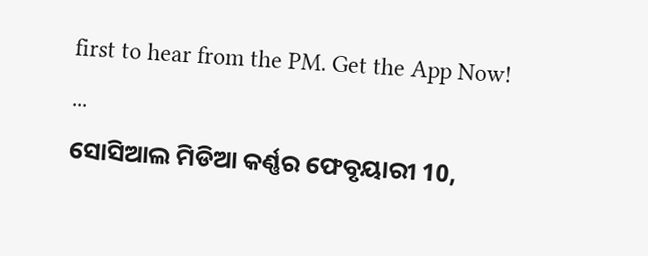first to hear from the PM. Get the App Now!
...
ସୋସିଆଲ ମିଡିଆ କର୍ଣ୍ଣର ଫେବୃୟାରୀ 10,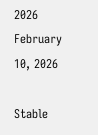2026
February 10, 2026

Stable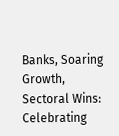Banks, Soaring Growth, Sectoral Wins: Celebrating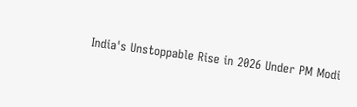India's Unstoppable Rise in 2026 Under PM Modi